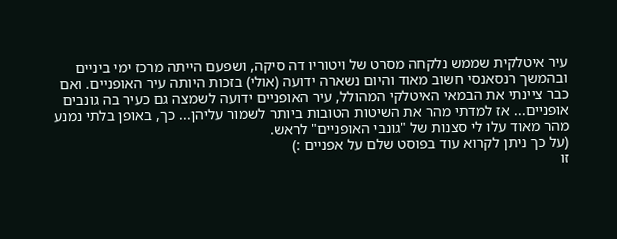עיר איטלקית שממש נלקחה מסרט של ויטוריו דה סיקה, ושפעם הייתה מרכז ימי ביניים ובהמשך רנסאנסי חשוב מאוד והיום נשארה ידועה (אולי) בזכות היותה עיר האופניים. ואם כבר ציינתי את הבמאי האיטלקי המהולל, עיר האופניים ידועה לשמצה גם כעיר בה גונבים אופניים... אז למדתי מהר את השיטות הטובות ביותר לשמור עליהן... כך, באופן בלתי נמנע מהר מאוד עלו לי סצנות של "גונבי האופניים" לראש.
(על כך ניתן לקרוא עוד בפוסט שלם על אפניים :)
זו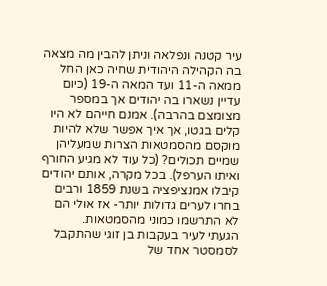עיר קטנה ונפלאה וניתן להבין מה מצאה בה הקהילה היהודית שחיה כאן החל ממאה ה-11 ועד המאה ה-19 (כיום עדיין נשארו בה יהודים אך במספר מצומצם בהרבה). אמנם חייהם לא היו קלים בגטו, אך איך אפשר שלא להיות מוקסם מהסמטאות הצרות שמעליהן שמיים תכולים? (כל עוד לא מגיע החורף ואיתו הערפל). בכל מקרה, אותם יהודים קיבלו אמנציפציה בשנת 1859 ורבים בחרו לערים גדולות יותר- אז אולי הם לא התרשמו כמוני מהסמטאות.
הגעתי לעיר בעקבות בן זוגי שהתקבל לסמסטר אחד של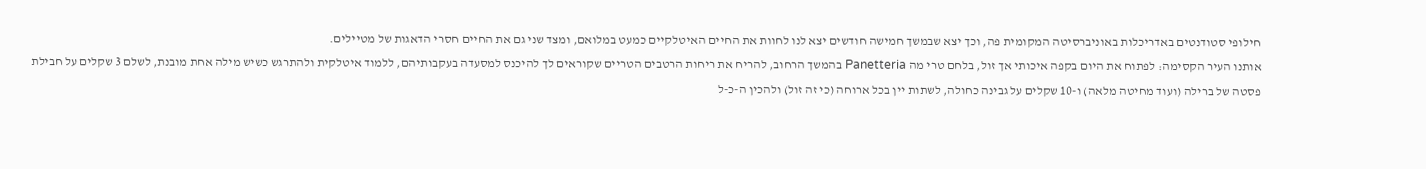חילופי סטודנטים באדריכלות באוניברסיטה המקומית פה, וכך יצא שבמשך חמישה חודשים יצא לנו לחוות את החיים האיטלקיים כמעט במלואם, ומצד שני גם את החיים חסרי הדאגות של מטיילים.
אותנו העיר הקסימה: לפתוח את היום בקפה איכותי אך זול, בלחם טרי מה Panetteria בהמשך הרחוב, להריח את ריחות הרטבים הטריים שקוראים לך להיכנס למסעדה בעקבותיהם, ללמוד איטלקית ולהתרגש כשיש מילה אחת מובנת, לשלם 3 שקלים על חבילת פסטה של ברילה (ועוד מחיטה מלאה) ו-10 שקלים על גבינה כחולה, לשתות יין בכל ארוחה (כי זה זול) ולהכין ה-כ-ל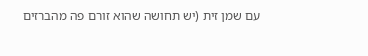עם שמן זית (יש תחושה שהוא זורם פה מהברזים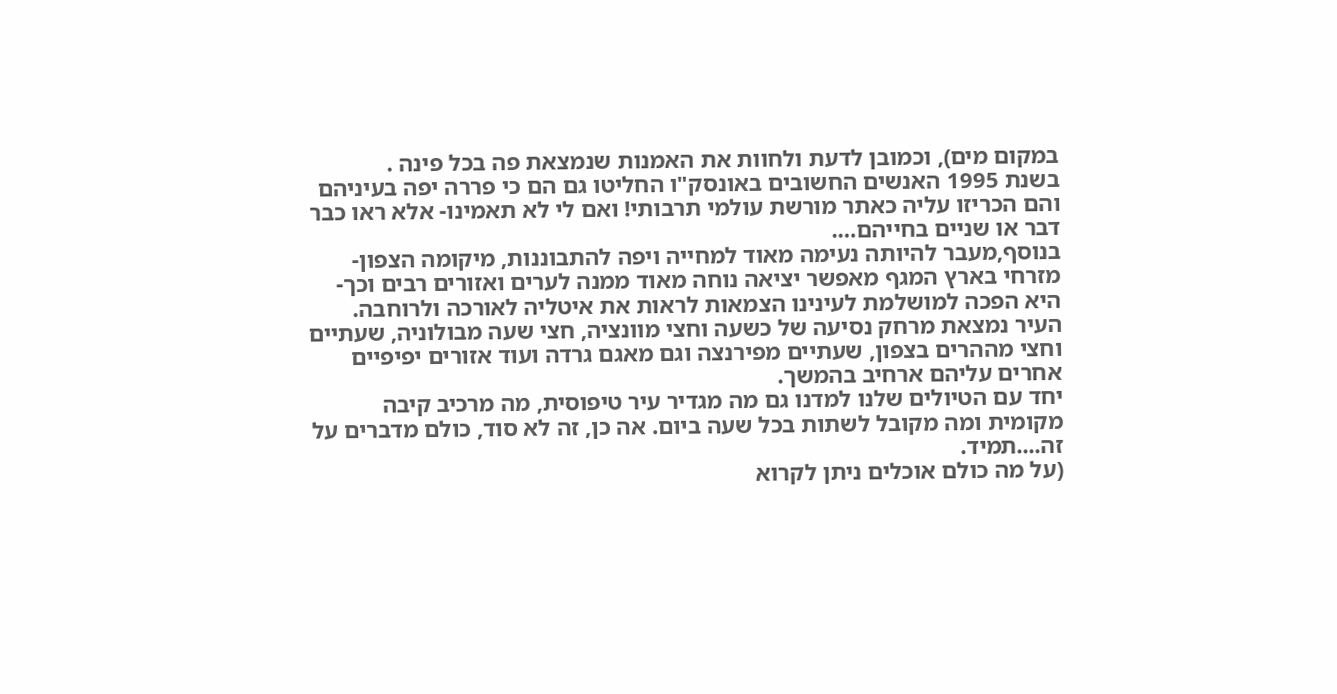במקום מים), וכמובן לדעת ולחוות את האמנות שנמצאת פה בכל פינה .
בשנת 1995 האנשים החשובים באונסק"ו החליטו גם הם כי פררה יפה בעיניהם והם הכריזו עליה כאתר מורשת עולמי תרבותי! ואם לי לא תאמינו- אלא ראו כבר דבר או שניים בחייהם….
בנוסף,מעבר להיותה נעימה מאוד למחייה ויפה להתבוננות, מיקומה הצפון- מזרחי בארץ המגף מאפשר יציאה נוחה מאוד ממנה לערים ואזורים רבים וכך- היא הפכה למושלמת לעינינו הצמאות לראות את איטליה לאורכה ולרוחבה. העיר נמצאת מרחק נסיעה של כשעה וחצי מוונציה, חצי שעה מבולוניה, שעתיים וחצי מההרים בצפון, שעתיים מפירנצה וגם מאגם גרדה ועוד אזורים יפיפיים אחרים עליהם ארחיב בהמשך.
יחד עם הטיולים שלנו למדנו גם מה מגדיר עיר טיפוסית, מה מרכיב קיבה מקומית ומה מקובל לשתות בכל שעה ביום. אה כן, זה לא סוד, כולם מדברים על זה....תמיד.
(על מה כולם אוכלים ניתן לקרוא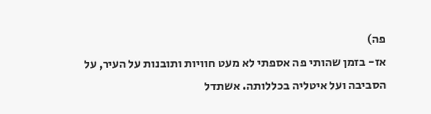פה)
אז- בזמן שהותי פה אספתי לא מעט חוויות ותובנות על העיר, על הסביבה ועל איטליה בכללותה. אשתדל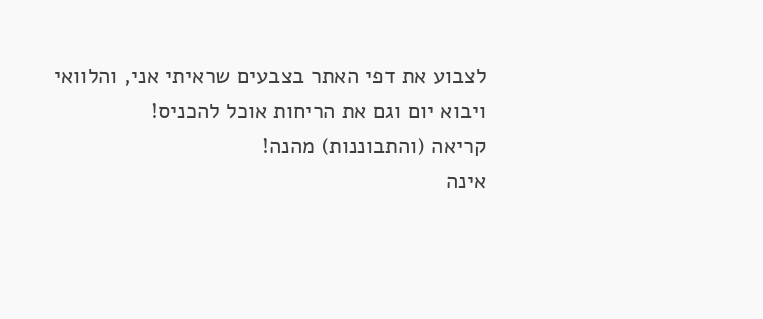לצבוע את דפי האתר בצבעים שראיתי אני, והלוואי ויבוא יום וגם את הריחות אוכל להכניס!
קריאה (והתבוננות) מהנה!
אינה